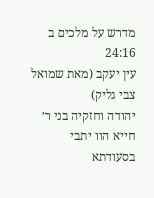מדרש על מלכים ב 24:16
עין יעקב (מאת שמואל צבי גליק)
יהודה וחזקיה בני ר׳ חייא הוו יתבי בסעודתא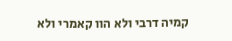קמיה דרבי ולא הוו קאמרי ולא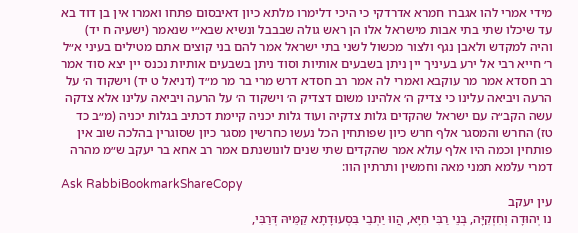מידי אמרי להו אגברו חמרא אדרדקי כי היכי דלימרו מלתא כיון דאיבסום פתחו ואמרו אין בן דוד בא עד שיכלו שתי בתי אבות מישראל אלו הן ראש גולה שבבבל ונשיא שבא״י שנאמר (ישעיה ח יד) והיה למקדש ולאבן נגף ולצור מכשול לשני בתי ישראל אמר להם בני קוצים אתם מטילים בעיני א״ל ר׳ חייא רבי אל ירע בעיניך יין ניתן בשבעים אותיות וסוד ניתן בשבעים אותיות נכנס יין יצא סוד אמר רב חסדא אמר מר עוקבא ואמרי לה אמר רב חסדא דרש מרי בר מר מ״ד (דניאל ט יד) וישקוד ה׳ על הרעה ויביאה עלינו כי צדיק ה׳ אלהינו משום דצדיק ה׳ וישקוד ה׳ על הרעה ויביאה עלינו אלא צדקה עשה הקב״ה עם ישראל שהקדים גלות צדקיה ועוד גלות יכניה קיימת דכתיב בגלות יכניה (מ״ב כד טז) החרש והמסגר אלף חרש כיון שפותחין הכל נעשו כחרשין מסגר כיון שסוגרין בהלכה שוב אין פותחין וכמה היו אלף עולא אמר שהקדים שתי שנים לונושנתם אמר רב אחא בר יעקב ש״מ מהרה דמרי עלמא תמני מאה וחמשין ותרתין הוו:
Ask RabbiBookmarkShareCopy
עין יעקב
נו יְהוּדָה וְחִזְקִיָּה, בְּנֵי רַבִּי חִיָּא, הֲווּ יַתְבֵי בִּסְעוּדָתָא קַמֵּיהּ דְּרַבִּי,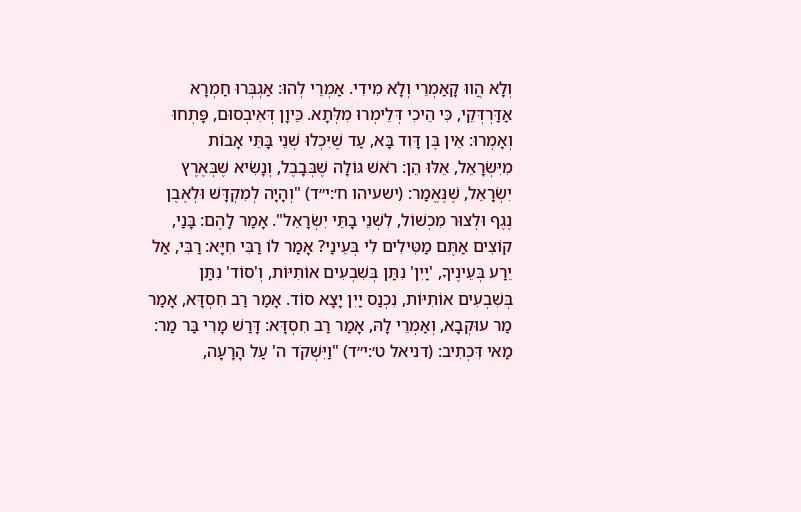וְלָא הֲווּ קָאַמְרֵי וְלָא מִידִי. אַמְרֵי לְהוּ: אַגְבְּרוּ חַמְרָא אַדַּרְדְּקֵי, כִּי הֵיכִי דְּלֵימְרוּ מִלְּתָא. כֵּיוָן דְּאִיבְסוּם, פָּתְחוּ וְאָמְרוּ: אֵין בֶּן דָּוִד בָּא, עַד שֶׁיִּכְלוּ שְׁנֵי בָּתֵּי אָבוֹת מִיִּשְׂרָאֵל, אֵלּוּ הֵן: רֹאשׁ גּוֹלָה שֶׁבְּבָבֶל, וְנָשִׂיא שֶׁבְּאֶרֶץ יִשְׂרָאֵל, שֶׁנֶּאֱמַר: (ישעיהו ח׳:י״ד) "וְהָיָה לְמִקְדָּשׁ וּלְאֶבֶן נֶגֶף וּלְצוּר מִכְשׁוֹל, לִשְׁנֵי בָתֵּי יִשְׂרָאֵל". אָמַר לָהֶם: בָּנַי, קוֹצִים אַתֶּם מַטִּילִים לִי בְּעֵינַי? אָמַר לוֹ רַבִּי חִיָּא: רַבִּי, אַל יֵרַע בְּעֵינֶיךָ, 'יַיִן' נִתַּן בְּשִׁבְעִים אוֹתִיּוֹת, וְ'סוֹד' נִתַּן בְּשִׁבְעִים אוֹתִיּוֹת, נִכְנַס יַיִן יָצָא סוֹד. אָמַר רַב חִסְדָּא, אָמַר מַר עוּקְבָא, וְאַמְרֵי לָהּ, אָמַר רַב חִסְדָּא: דָּרַשׁ מָרִי בַּר מַר: מַאי דִּכְתִיב: (דניאל ט׳:י״ד) "וַיִּשְׁקֹד ה' עַל הָרָעָה,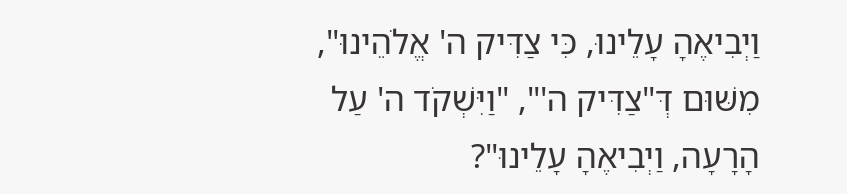וַיְבִיאֶהָ עָלֵינוּ, כִּי צַדִּיק ה' אֱלֹהֵינוּ", מִשּׁוּם דְּ"צַדִּיק ה'", "וַיִּשְׁקֹד ה' עַל הָרָעָה, וַיְבִיאֶהָ עָלֵינוּ"?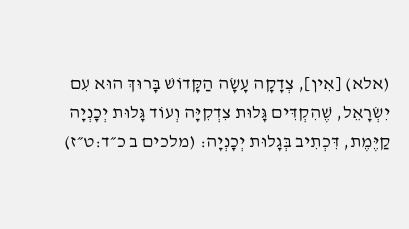(אלא) [אִין], צְדָקָה עָשָׂה הַקָּדוֹשׁ בָּרוּךְ הוּא עִם יִשְׂרָאֵל, שֶׁהִקְדִּים גָּלוּת צִדְקִיָּה וְעוֹד גָּלוּת יְכָנְיָה קַיֶּמֶת, דִּכְתִיב בְּגָלוּת יְכָנְיָה: (מלכים ב כ״ד:ט״ז)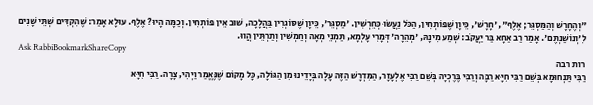"וְהֶחָרָשׁ וְהַמַּסְגֵּר; אֶלֶף", 'חָרָשׁ', כֵּיוָן שֶׁפּוֹתְחִין, הַכֹּל נַעֲשׂוּ כְּחֵרְשִׁין. 'מַסְגֵּר', כֵּיוָן שֶׁסּוֹגְרִין בַּהֲלָכָה, שׁוּב אֵין פּוֹתְחִין. וְכַמָּה הָיוּ? אֶלֶף. עוּלָא אָמַר: שֶׁהִקְדִּים שְׁתֵּי שָׁנִים לִ'וְנוֹשַׁנְתֶּם'. אָמַר רַב אַחָא בַּר יַעֲקֹב: שְׁמַע מִינָהּ, 'מְהֵרָה' דְּמָרִי עָלְמָא, תַּמְנֵי מְאָה וְחַמְשִׁין וְתַרְתֵּין הֲווּ.
Ask RabbiBookmarkShareCopy
רות רבה
רַבִּי תַּנְחוּמָא בְּשֵׁם רַבִּי חִיָּא רַבָּה וְרַבִּי בֶּרֶכְיָה בְּשֵׁם רַבִּי אֶלְעָזָר, הַמִּדְרָשׁ הַזֶּה עָלָה בְּיָדֵינוּ מִן הַגּוֹלָה, כָּל מָקוֹם שֶׁנֶּאֱמַר וַיְהִי, צָרָה. רַבִּי חִיָּא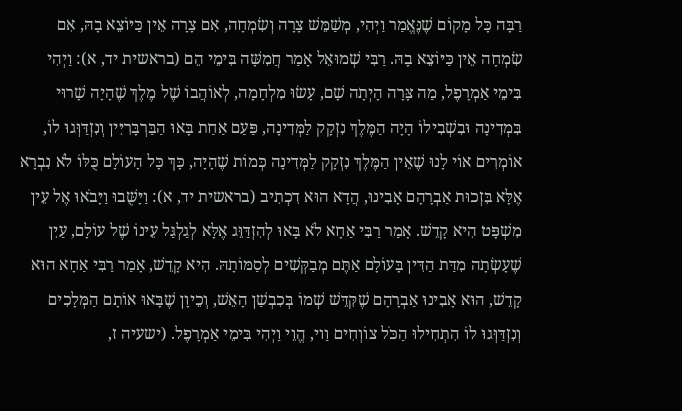רַבָּה כָּל מָקוֹם שֶׁנֶּאֱמַר וַיְהִי, מְשַׁמֵּשׁ צָרָה וְשִׂמְחָה, אִם צָרָה אֵין כַּיּוֹצֵא בָהּ, אִם שִׂמְחָה אֵין כַּיּוֹצֵא בָהּ. רַבִּי שְׁמוּאֵל אָמַר חֲמִשָּׁה בִּימֵי הֵם (בראשית יד, א): וַיְהִי בִּימֵי אַמְרָפֶל, מַה צָּרָה הָיְתָה שָׁם, עָשׂוּ מִלְחָמָה, לְאוֹהֲבוֹ שֶׁל מֶלֶךְ שֶׁהָיָה שָׁרוּי בִּמְדִינָה וּבִשְׁבִילוֹ הָיָה הַמֶּלֶךְ נִזְקָק לַמְּדִינָה, פַּעַם אַחַת בָּאוּ הַבַּרְבָּרִיִּין וְנִזְדַּוְּגוּ לוֹ, אוֹמְרִים אוֹי לָנוּ שֶׁאֵין הַמֶּלֶךְ נִזְקָק לַמְּדִינָה כְּמוֹת שֶׁהָיָה, כָּךְ כָּל הָעוֹלָם כֻּלּוֹ לֹא נִבְרָא אֶלָּא בִּזְכוּת אַבְרָהָם אָבִינוּ, הֲדָא הוּא דִכְתִיב (בראשית יד, א): וַיָּשֻּׁבוּ וַיָּבֹאוּ אֶל עֵין מִשְׁפָּט הִיא קָדֵשׁ. אָמַר רַבִּי אַחָא לֹא בָּאוּ לְהִזְדַּוֵּג אֶלָּא לְגַלְגַּל עֵינוֹ שֶׁל עוֹלָם, עַיִן שֶׁעָשְׂתָה מִדַּת הַדִּין בָּעוֹלָם אַתֶּם מְבַקְּשִׁים לְסַמּוֹתָהּ. הִיא קָדֵשׁ, אָמַר רַבִּי אַחָא הוּא קָדֵשׁ, הוּא אָבִינוּ אַבְרָהָם שֶׁקִּדֵּשׁ שְׁמוֹ בְּכִבְשַׁן הָאֵשׁ, וְכֵיוָן שֶׁבָּאוּ אוֹתָם הַמְּלָכִים וְנִזְדַּוְּגוּ לוֹ הִתְחִילוּ הַכֹּל צוֹוְחִים וַוי, הֱוֵי וַיְהִי בִּימֵי אַמְרָפֶל. (ישעיה ז,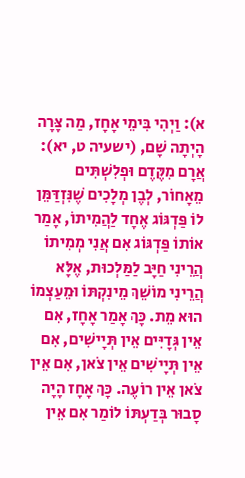א): וַיְהִי בִּימֵי אָחָז, מַה צָּרָה הָיְתָה שָׁם, (ישעיה ט, יא): אֲרָם מִקֶּדֶם וּפְלִשְׁתִּים מֵאָחוֹר, לְבֶן מְלָכִים שֶׁנִּזְדַּמֵּן לוֹ פַּדְגּוֹג אֶחָד לַהֲמִיתוֹ, אָמַר אוֹתוֹ פַּדְגּוֹג אִם אֲנִי מְמִיתוֹ הֲרֵינִי חַיָּב לַמַּלְכוּת, אֶלָּא הֲרֵינִי מוֹשֵׁךְ מֵינִקְתּוֹ וּמֵעַצְמוֹ הוּא מֵת. כָּךְ אָמַר אָחָז, אִם אֵין גְּדָיִּים אֵין תְּיָישִׁים, אִם אֵין תְּיָישִׁים אֵין צֹאן, אִם אֵין צֹאן אֵין רוֹעֶה. כָּךְ אָחָז הָיָה סָבוּר בְּדַעְתּוֹ לוֹמַר אִם אֵין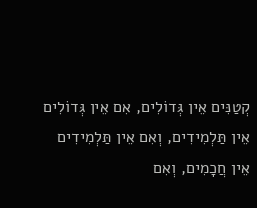קְטַנִּים אֵין גְּדוֹלִים, אִם אֵין גְּדוֹלִים אֵין תַּלְמִידִים, וְאִם אֵין תַּלְמִידִים אֵין חֲכָמִים, וְאִם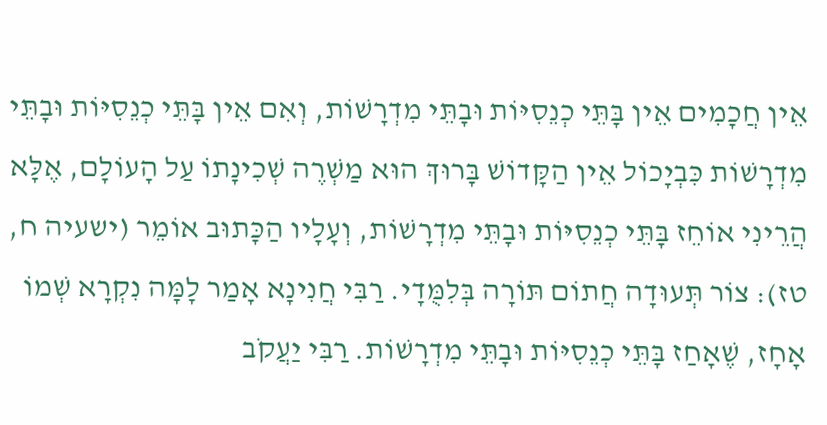אֵין חֲכָמִים אֵין בָּתֵּי כְנֵסִיּוֹת וּבָתֵּי מִדְרָשׁוֹת, וְאִם אֵין בָּתֵּי כְנֵסִיּוֹת וּבָתֵּי מִדְרָשׁוֹת כִּבְיָכוֹל אֵין הַקָּדוֹשׁ בָּרוּךְ הוּא מַשְׁרֶה שְׁכִינָתוֹ עַל הָעוֹלָם, אֶלָּא הֲרֵינִי אוֹחֵז בָּתֵּי כְנֵסִיּוֹת וּבָתֵּי מִדְרָשׁוֹת, וְעָלָיו הַכָּתוּב אוֹמֵר (ישעיה ח, טז): צוֹר תְּעוּדָה חֲתוֹם תּוֹרָה בְּלִמֻּדָי. רַבִּי חֲנִינָא אָמַר לָמָּה נִקְרָא שְׁמוֹ אָחָז, שֶׁאָחַז בָּתֵּי כְנֵסִיּוֹת וּבָתֵּי מִדְרָשׁוֹת. רַבִּי יַעֲקֹב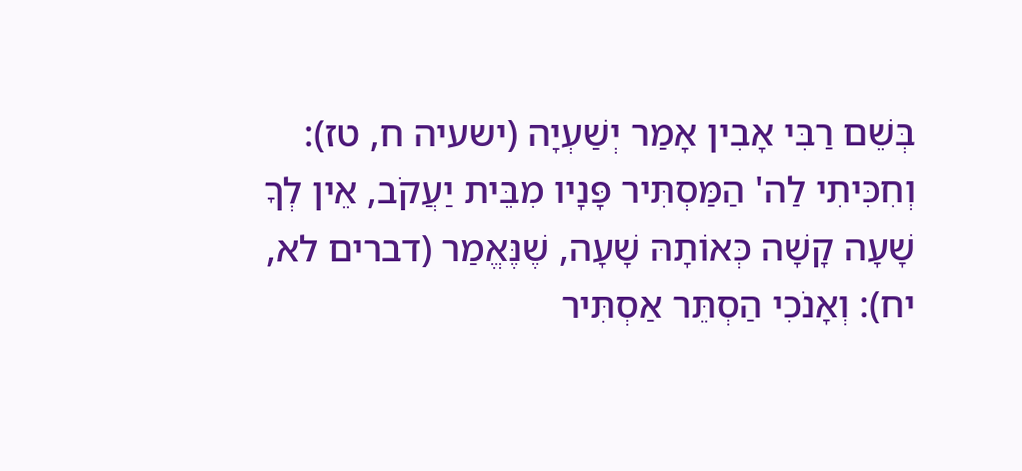בְּשֵׁם רַבִּי אָבִין אָמַר יְשַׁעְיָה (ישעיה ח, טז): וְחִכִּיתִי לַה' הַמַּסְתִּיר פָּנָיו מִבֵּית יַעֲקֹב, אֵין לְךָ שָׁעָה קָשָׁה כְּאוֹתָהּ שָׁעָה, שֶׁנֶּאֱמַר (דברים לא, יח): וְאָנֹכִי הַסְתֵּר אַסְתִּיר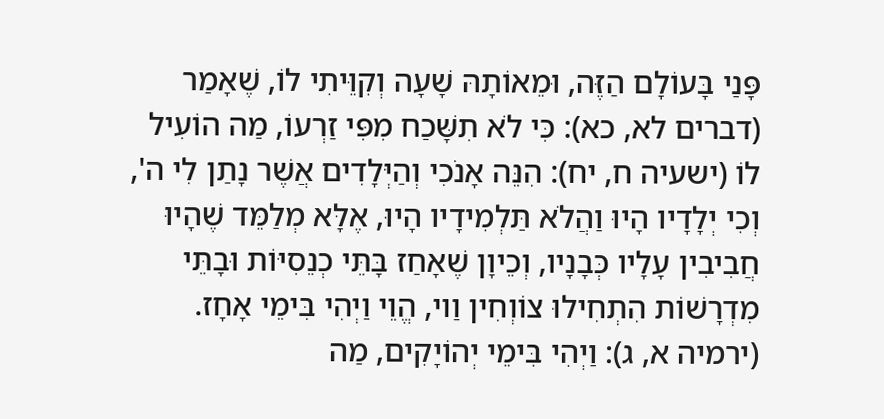פָּנַי בָּעוֹלָם הַזֶּה, וּמֵאוֹתָהּ שָׁעָה וְקִוֵּיתִי לוֹ, שֶׁאָמַר (דברים לא, כא): כִּי לֹא תִשָּׁכַח מִפִּי זַרְעוֹ, מַה הוֹעִיל לוֹ (ישעיה ח, יח): הִנֵּה אָנֹכִי וְהַיְּלָדִים אֲשֶׁר נָתַן לִי ה', וְכִי יְלָדָיו הָיוּ וַהֲלֹא תַּלְמִידָיו הָיוּ, אֶלָּא מְלַמֵּד שֶׁהָיוּ חֲבִיבִין עָלָיו כְּבָנָיו, וְכֵיוָן שֶׁאָחַז בָּתֵּי כְנֵסִיּוֹת וּבָתֵּי מִדְרָשׁוֹת הִתְחִילוּ צוֹוְחִין וַוי, הֱוֵי וַיְהִי בִּימֵי אָחָז. (ירמיה א, ג): וַיְהִי בִּימֵי יְהוֹיָקִים, מַה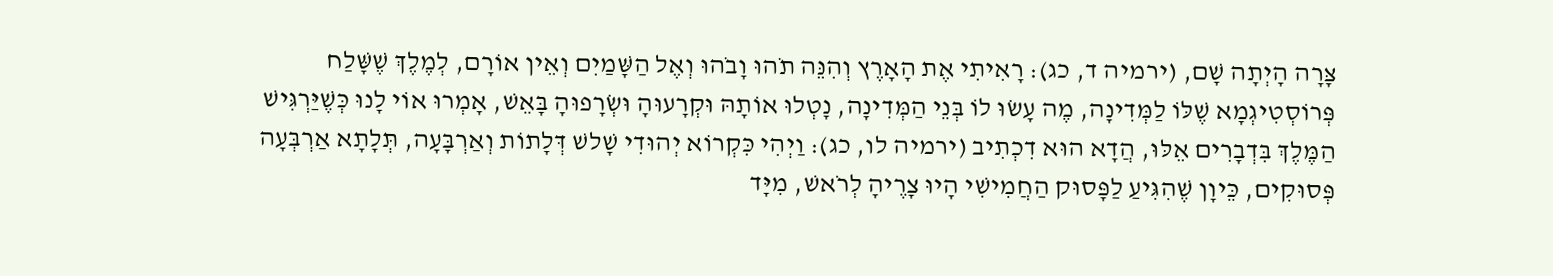צָּרָה הָיְתָה שָׁם, (ירמיה ד, כג): רָאִיתִי אֶת הָאָרֶץ וְהִנֵּה תֹהוּ וָבֹהוּ וְאֶל הַשָּׁמַיִם וְאֵין אוֹרָם, לְמֶלֶךְ שֶׁשָּׁלַח פְּרוֹסְטִיגְמָא שֶׁלּוֹ לַמְּדִינָה, מֶה עָשׂוּ לוֹ בְּנֵי הַמְּדִינָה, נָטְלוּ אוֹתָהּ וּקְרָעוּהָ וּשְׂרָפוּהָ בָּאֵשׁ, אָמְרוּ אוֹי לָנוּ כְּשֶׁיַּרְגִּישׁ הַמֶּלֶךְ בִּדְבָרִים אֵלּוּ, הֲדָא הוּא דִכְתִיב (ירמיה לו, כג): וַיְהִי כִּקְרוֹא יְהוּדִי שָׁלשׁ דְּלָתוֹת וְאַרְבָּעָה, תְּלָתָא אַרְבְּעָה פְּסוּקִים, כֵּיוָן שֶׁהִגִּיעַ לַפָּסוּק הַחֲמִישִׁי הָיוּ צָרֶיהָ לְרֹאשׁ, מִיָּד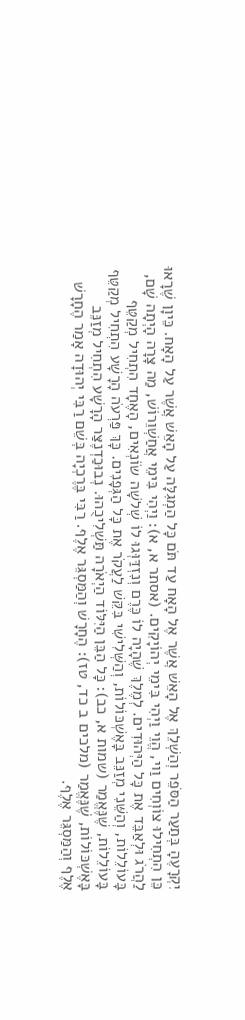יִקְרָעֶהָ בְּתַעַר הַסֹּפֵר וְהַשְׁלֵךְ אֶל הָאֵשׁ אֲשֶׁר אֶל הָאָח עַד תֹּם כָּל הַמְגִלָּה עַל הָאֵשׁ אֲשֶׁר עַל הָאָח. כֵּיוָן שֶׁרָאוּ כֵּן הִתְחִילוּ צוֹוְחִים וַוי, הֱוֵי וַיְהִי בִּימֵי יְהוֹיָקִים. (אסתר א, א): וַיְהִי בִּימֵי אֲחַשְׁוֵרוֹשׁ, מַה צָּרָה הָיְתָה שָׁם, לַהֲרֹג וּלְאַבֵּד אֶת כָּל הַיְּהוּדִים. לְמֶלֶךְ שֶׁהָיָה לוֹ כֶּרֶם וְנִזְדַּוְּגוּ לוֹ שְׁלשָׁה שׂוֹנְאִים, הָאֶחָד הִתְחִיל מְקַטֵּף בָּעוֹלֵלוֹת, וְהַשֵּׁנִי מְזַנֵּב בָּאֶשְׁכּוֹלוֹת, וְהַשְּׁלִישִׁי בִּקֵּשׁ לַעֲקֹר אֶת כָּל הַגְּפָנִים. כָּךְ פַּרְעֹה הָרָשָׁע הִתְחִיל מְקַטֵּף בָּעוֹלֵלוֹת, שֶׁנֶּאֱמַר (שמות א, כב): כָּל הַבֵּן הַיִּלּוֹד הַיְאֹרָה תַּשְׁלִיכֻהוּ. נְבוּכַדְנֶצַּר הָרָשָׁע הִתְחִיל מְזַנֵּב בָּאֶשְׁכּוֹלוֹת, שֶׁנֶּאֱמַר (מלכים ב כד, טז): הֶחָרָשׁ וְהַמַּסְגֵּר אֶלֶף. רַבִּי בֶּרֶכְיָה בְּשֵׁם רַבִּי יְהוּדָה אָמַר הֶחָרָשׁ אֶלֶף וְהַמַּסְגֵּר אֶלֶף.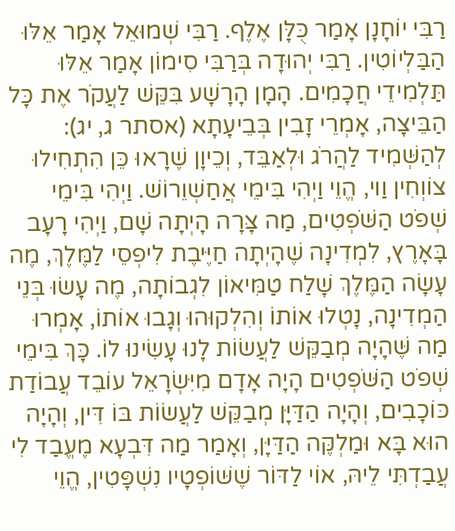רַבִּי יוֹחָנָן אָמַר כֻּלָּן אֶלֶף. רַבִּי שְׁמוּאֵל אָמַר אֵלּוּ הַבַּלְיוֹטִין. רַבִּי יְהוּדָה בְּרַבִּי סִימוֹן אָמַר אֵלּוּ תַּלְמִידֵי חֲכָמִים. הָמָן הָרָשָׁע בִּקֵּשׁ לַעֲקֹר אֶת כָּל הַבֵּיצָה, אָמְרֵי זָבִין בְּבֵיעָתָא (אסתר ג, יג): לְהַשְּׁמִיד לַהֲרֹג וּלְאַבֵּד, וְכֵיוָן שֶׁרָאוּ כֵּן הִתְחִילוּ צוֹוְחִין וַוי, הֱוֵי וַיְהִי בִּימֵי אֲחַשְׁוֵרוֹשׁ. וַיְהִי בִּימֵי שְׁפֹט הַשֹּׁפְטִים, מַה צָּרָה הָיְתָה שָׁם, וַיְהִי רָעָב בָּאָרֶץ, לִמְדִינָה שֶׁהָיְתָה חַיֶּיבֶת לִיפְסֵי לַמֶּלֶךְ, מֶה עָשָׂה הַמֶּלֶךְ שָׁלַח טַמִּיאוֹן לִגְבוֹתָה, מֶה עָשׂוּ בְּנֵי הַמְדִינָה, נָטְלוּ אוֹתוֹ וְהִלְקוּהוּ וְגָבוּ אוֹתוֹ, אָמְרוּ מַה שֶּׁהָיָה מְבַקֵּשׁ לַעֲשׂוֹת לָנוּ עָשִׂינוּ לוֹ. כָּךְ בִּימֵי שְׁפֹט הַשֹּׁפְטִים הָיָה אָדָם מִיִּשְׂרָאֵל עוֹבֵד עֲבוֹדַת כּוֹכָבִים, וְהָיָה הַדַּיָּן מְבַקֵּשׁ לַעֲשׂוֹת בּוֹ דִּין, וְהָיָה הוּא בָּא וּמַלְקֶּה הַדַּיָּן, וְאָמַר מַה דִּבְעָא מֶעֱבַד לִי עֲבַדְתִּי לֵיהּ, אוֹי לַדּוֹר שֶׁשּׁוֹפְטָיו נִשְׁפָּטִין, הֱוֵי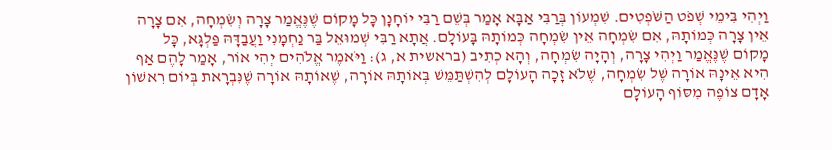וַיְהִי בִּימֵי שְׁפֹט הַשֹּׁפְטִים. שִׁמְעוֹן בְּרַבִּי אַבָּא אָמַר בְּשֵׁם רַבִּי יוֹחָנָן כָּל מָקוֹם שֶׁנֶּאֱמַר צָרָה וְשִׂמְחָה, אִם צָרָה אֵין צָרָה כְּמוֹתָהּ, אִם שִׂמְחָה אֵין שִׂמְחָה כְּמוֹתָהּ בָּעוֹלָם. אֲתָא רַבִּי שְׁמוּאֵל בַּר נַחְמָנִי וַעֲבַדָּהּ פַּלְגָּא, כָּל מָקוֹם שֶׁנֶּאֱמַר וַיְהִי צָרָה, וְהָיָה שִׂמְחָה, וְהָא כְתִיב (בראשית א, ג): וַיֹּאמֶר אֱלֹהִים יְהִי אוֹר, אָמַר לָהֶם אַף הִיא אֵינָהּ אוֹרָה שֶׁל שִׂמְחָה, שֶׁלֹא זָכָה הָעוֹלָם לְהִשְׁתַּמֵּשׁ בְּאוֹתָהּ אוֹרָה, שֶׁאוֹתָהּ אוֹרָה שֶׁנִּבְרָאת בְּיוֹם רִאשׁוֹן אָדָם צוֹפֶה מִסּוֹף הָעוֹלָם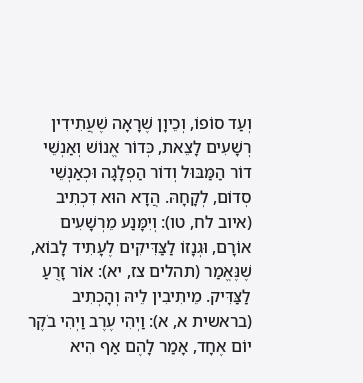וְעַד סוֹפוֹ, וְכֵיוָן שֶׁרָאָה שֶׁעֲתִידִין רְשָׁעִים לָצֵאת, כְּדוֹר אֱנוֹשׁ וְאַנְשֵׁי דוֹר הַמַּבּוּל וְדוֹר הַפְלָגָה וּכְאַנְשֵׁי סְדוֹם, לְקָחָהּ. הֲדָא הוּא דִכְתִיב (איוב לח, טו): וְיִמָּנַע מֵרְשָׁעִים אוֹרָם, וּגְנָזוֹ לַצַּדִּיקִים לֶעָתִיד לָבוֹא, שֶׁנֶּאֱמַר (תהלים צז, יא): אוֹר זָרֻעַ לַצַּדִּיק. מֵיתִיבִין לֵיהּ וְהָכְתִיב (בראשית א, א): וַיְהִי עֶרֶב וַיְהִי בֹקֶר יוֹם אֶחָד, אָמַר לָהֶם אַף הִיא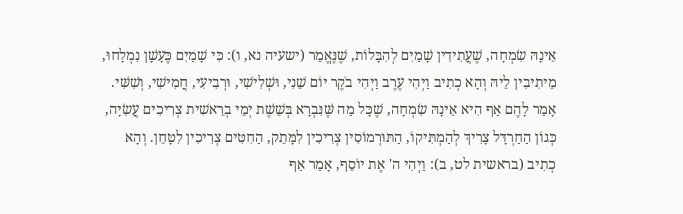אֵינָהּ שִׂמְחָה, שֶׁעֲתִידִין שָׁמַיִם לְהִבָּלוֹת, שֶׁנֶּאֱמַר (ישעיה נא, ו): כִּי שָׁמַיִם כֶּעָשָׁן נִמְלָחוּ, מֵיתִיבִין לֵיהּ וְהָא כְתִיב וַיְהִי עֶרֶב וַיְהִי בֹקֶר יוֹם שֵׁנִי, וּשְׁלִישִׁי, וּרְבִיעִי, חֲמִישִׁי, וְשִׁשִּׁי. אָמַר לָהֶם אַף הִיא אֵינָהּ שִׂמְחָה, שֶׁכָּל מַה שֶּׁנִּבְרָא בְּשֵׁשֶׁת יְמֵי בְרֵאשִׁית צְרִיכִים עֲשִׂיָּה, כְּגוֹן הַחַרְדָּל צָרִיךְ לְהַמְתִּיקוֹ, הַתּוּרְמוֹסִין צְרִיכִין לִמָּתֵק, הַחִטִּים צְרִיכִין לִטָּחֵן. וְהָא כְתִיב (בראשית לט, ב): וַיְהִי ה' אֶת יוֹסֵף, אָמַר אַף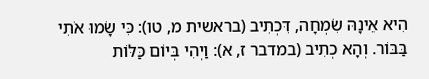הִיא אֵינָהּ שִׂמְחָה, דִּכְתִיב (בראשית מ, טו): כִּי שָׂמוּ אֹתִי בַּבּוֹר. וְהָא כְתִיב (במדבר ז, א): וַיְהִי בְּיוֹם כַּלּוֹת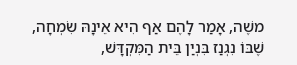משֶׁה, אָמַר לָהֶם אַף הִיא אֵינָהּ שִׂמְחָה, שֶׁבּוֹ נִגְנַז בִּנְיַן בֵּית הַמִּקְדָּשׁ,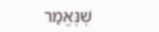שֶׁנֶּאֱמַר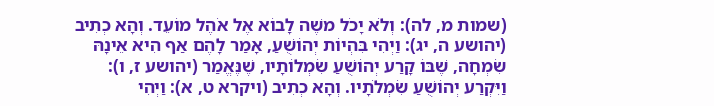(שמות מ, לה): וְלֹא יָכֹל משֶׁה לָבוֹא אֶל אֹהֶל מוֹעֵד. וְהָא כְתִיב (יהושע ה, יג): וַיְהִי בִּהְיוֹת יְהוֹשֻׁעַ, אָמַר לָהֶם אַף הִיא אֵינָהּ שִׂמְחָה, שֶׁבּוֹ קָרַע יְהוֹשֻׁעַ שִׂמְלוֹתָיו, שֶׁנֶּאֱמַר (יהושע ז, ו): וַיִּקְרַע יְהוֹשֻׁעַ שִׂמְלֹתָיו. וְהָא כְתִיב (ויקרא ט, א): וַיְהִי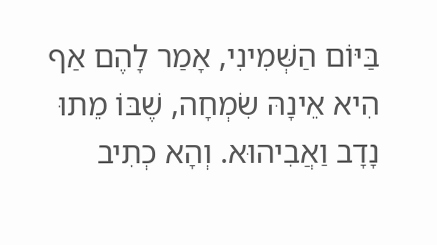בַּיּוֹם הַשְּׁמִינִי, אָמַר לָהֶם אַף הִיא אֵינָהּ שִׂמְחָה, שֶׁבּוֹ מֵתוּ נָדָב וַאֲבִיהוּא. וְהָא כְתִיב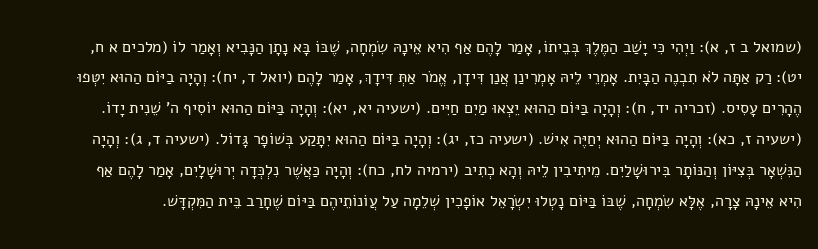(שמואל ב ז, א): וַיְהִי כִּי יָשַׁב הַמֶּלֶךְ בְּבֵיתוֹ, אָמַר לָהֶם אַף הִיא אֵינָהּ שִׂמְחָה, שֶׁבּוֹ בָּא נָתָן הַנָּבִיא וְאָמַר לוֹ (מלכים א ח, יט): רַק אַתָּה לֹא תִבְנֶה הַבָּיִת. אָמְרֵי לֵיהּ אָמְרִינַן אֲנַן דִּידָן, אֱמֹר אַתְּ דִּידָךְ, אָמַר לָהֶם (יואל ד, יח): וְהָיָה בַיּוֹם הַהוּא יִטְּפוּ הֶהָרִים עָסִיס. (זכריה יד, ח): וְהָיָה בַּיּוֹם הַהוּא יֵצְאוּ מַיִם חַיִּים. (ישעיה יא, יא): וְהָיָה בַּיּוֹם הַהוּא יוֹסִיף ה' שֵׁנִית יָדוֹ. (ישעיה ז, כא): וְהָיָה בַּיּוֹם הַהוּא יְחַיֶּה אִישׁ. (ישעיה כז, יג): וְהָיָה בַּיּוֹם הַהוּא יִתָּקַע בְּשׁוֹפָר גָּדוֹל. (ישעיה ד, ג): וְהָיָה הַנִּשְׁאָר בְּצִיּוֹן וְהַנּוֹתָר בִּירוּשָׁלַיִם. מֵיתִיבִין לֵיהּ וְהָא כְתִיב (ירמיה לח, כח): וְהָיָה כַּאֲשֶׁר נִלְכְּדָה יְרוּשָׁלָיִם, אָמַר לָהֶם אַף הִיא אֵינָהּ צָרָה, אֶלָּא שִׂמְחָה, שֶׁבּוֹ בַּיּוֹם נָטְלוּ יִשְׂרָאֵל אוֹפָכִין שְׁלֵמָה עַל עֲוֹנוֹתֵיהֶם בַּיּוֹם שֶׁחָרַב בֵּית הַמִּקְדָּשׁ.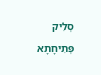סְלִיק פְּתִיחָתָא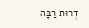דְרוּת רַבָּה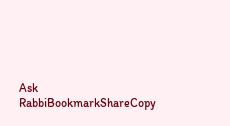Ask RabbiBookmarkShareCopy